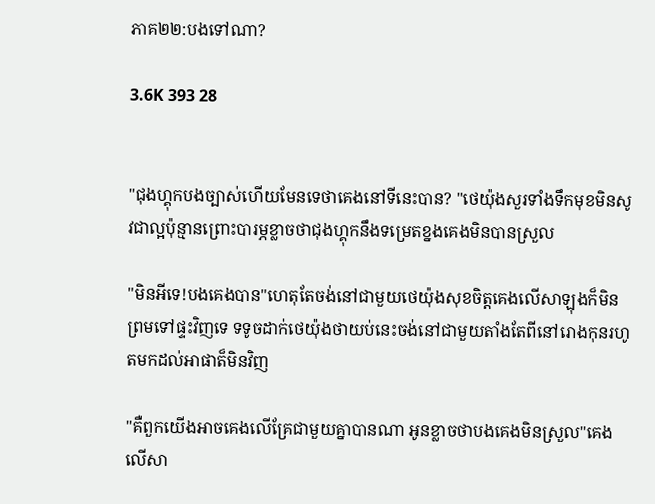ភាគ២២:បងទៅណា?

3.6K 393 28


"ជុងហ្គុកបងច្បាស់ហើយមែនទេថាគេងនៅទីនេះបាន? "ថេយ៉ុងសួរទាំងទឹកមុខមិនសូវជាល្អប៉ុន្មានព្រោះបារម្ភខ្លាចថាជុងហ្គុកនឹងទម្រេតខ្នងគេងមិនបានស្រួល

"មិនអីទេ!បងគេងបាន"ហេតុតែចង់នៅជាមួយថេយ៉ុងសុខចិត្តគេងលើសាឡុងក៏មិនព្រមទៅផ្ទះវិញទេ ទទូចដាក់ថេយ៉ុងថាយប់នេះចង់នៅជាមួយតាំងតែពីនៅរោងកុនរហូតមកដល់អាផាត៏មិនវិញ

"គឺពួកយើងអាចគេងលើគ្រែជាមួយគ្នាបានណា អូនខ្លាចថាបងគេងមិនស្រួល"គេងលើសា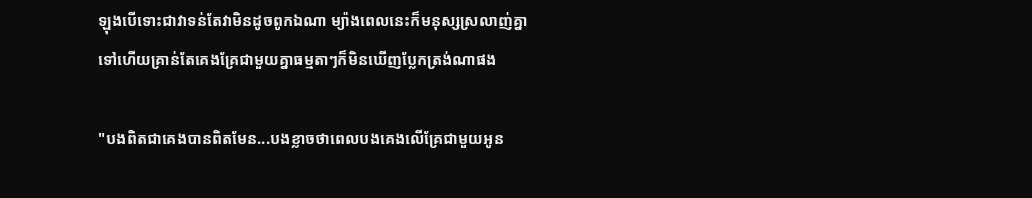ឡុងបើទោះជាវាទន់តែវាមិនដូចពូកឯណា ម្យ៉ាងពេលនេះក៏មនុស្សស្រលាញ់គ្នាទៅហើយគ្រាន់តែគេងគ្រែជាមួយគ្នាធម្មតាៗក៏មិនឃើញប្លែកត្រង់ណាផង

"បងពិតជាគេងបានពិតមែន...បងខ្លាចថាពេលបងគេងលើគ្រែជាមួយអូន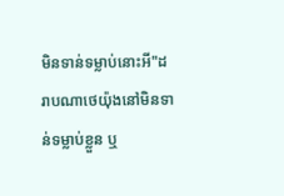មិនទាន់ទម្លាប់នោះអី"ដរាបណាថេយ៉ុងនៅមិនទាន់ទម្លាប់ខ្លួន ឬ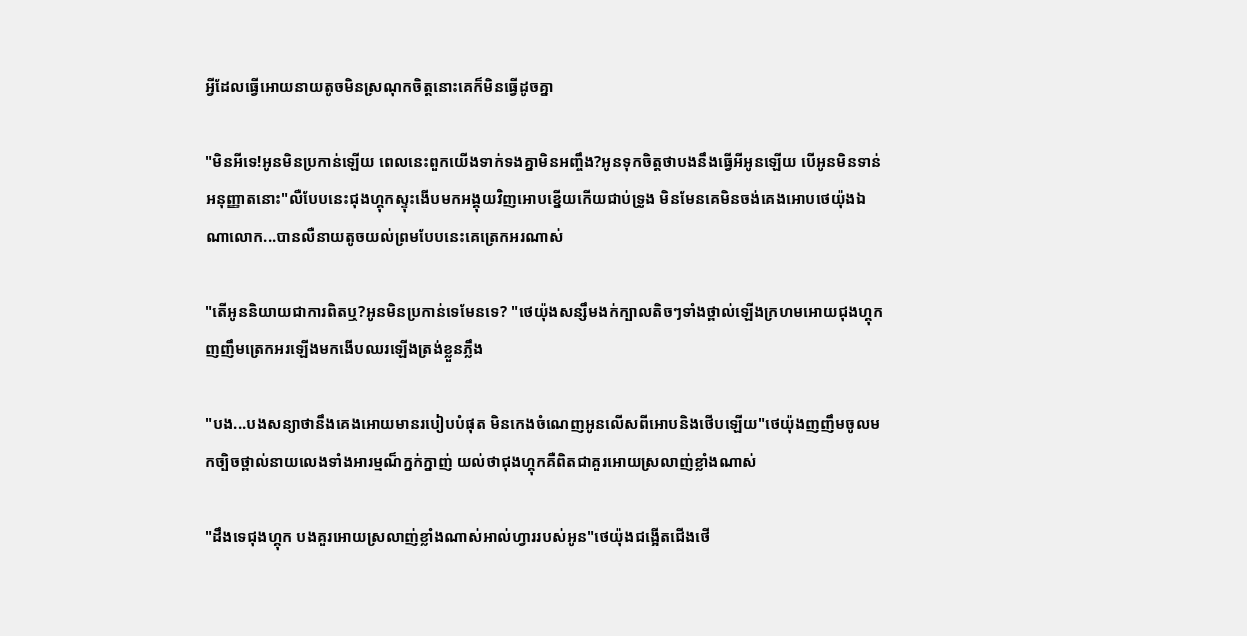អ្វីដែលធ្វើអោយនាយតូចមិនស្រណុកចិត្តនោះគេក៏មិនធ្វើដូចគ្នា

"មិនអីទេ!អូនមិនប្រកាន់ឡើយ ពេលនេះពួកយើងទាក់ទងគ្នាមិនអញ្ចឹង?អូនទុកចិត្តថាបងនឹងធ្វើអីអូនឡើយ បើអូនមិនទាន់អនុញ្ញាតនោះ"លឺបែបនេះជុងហ្គុកស្ទុះងើបមកអង្គុយវិញអោបខ្នើយកើយជាប់ទ្រូង មិនមែនគេមិនចង់គេងអោបថេយ៉ុងឯណាលោក...បានលឺនាយតូចយល់ព្រមបែបនេះគេត្រេកអរណាស់

"តើអូននិយាយជាការពិតឬ?អូនមិនប្រកាន់ទេមែនទេ? "ថេយ៉ុងសន្សឹមងក់ក្បាលតិចៗទាំងថ្ពាល់ឡើងក្រហមអោយជុងហ្គុកញញឹមត្រេកអរឡើងមកងើបឈរឡើងត្រង់ខ្លួនភ្លឹង

"បង...បងសន្យាថានឹងគេងអោយមានរបៀបបំផុត មិនកេងចំណេញអូនលើសពីអោបនិងថើបឡើយ"ថេយ៉ុងញញឹមចូលមកច្បិចថ្ពាល់នាយលេងទាំងអារម្មណ៏ក្នក់ក្នាញ់ យល់ថាជុងហ្គុកគឺពិតជាគួរអោយស្រលាញ់ខ្លាំងណាស់

"ដឹងទេជុងហ្គុក បងគួរអោយស្រលាញ់ខ្លាំងណាស់អាល់ហ្វាររបស់អូន"ថេយ៉ុងជង្អើតជើងថើ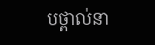បថ្ពាល់នា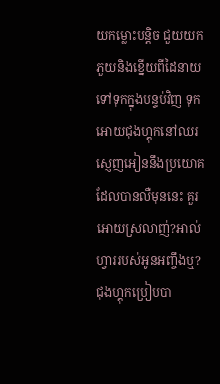យកម្លោះបន្តិច ជួយយកភួយនិងខ្នើយពីដៃនាយទៅទុកក្នុងបន្ទប់វិញ ទុកអោយជុងហ្គុកនៅឈរស្ញេញអៀននឹងប្រយោគដែលបានលឺមុននេះ គួរអោយស្រលាញ់?អាល់ហ្វាររបស់អូនអញ្ចឹងឬ? ជុងហ្គុកប្រៀបបា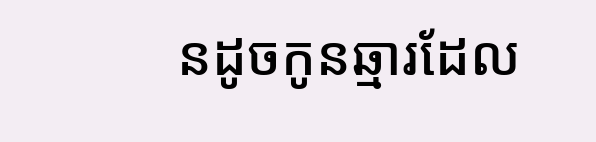នដូចកូនឆ្មារដែល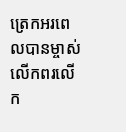ត្រេកអរពេលបានម្ចាស់លើកពរលើក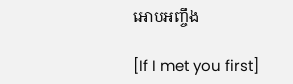អោបអញ្ចឹង

[If I met you first]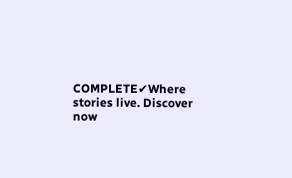COMPLETE✔Where stories live. Discover now